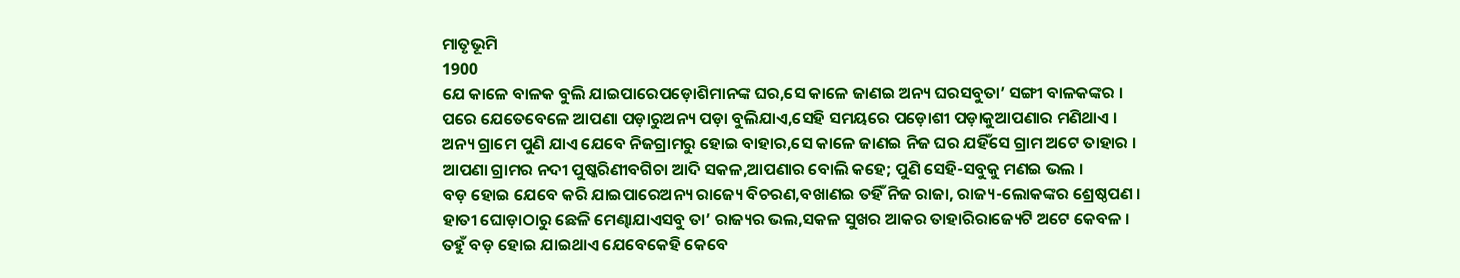ମାତୃଭୂମି
1900
ଯେ କାଳେ ବାଳକ ବୁଲି ଯାଇପାରେପଡ଼ୋଶିମାନଙ୍କ ଘର,ସେ କାଳେ ଜାଣଇ ଅନ୍ୟ ଘରସବୁତା’ ସଙ୍ଗୀ ବାଳକଙ୍କର ।
ପରେ ଯେତେବେଳେ ଆପଣା ପଡ଼ାରୁଅନ୍ୟ ପଡ଼ା ବୁଲିଯାଏ,ସେହି ସମୟରେ ପଡ଼ୋଶୀ ପଡ଼ାକୁଆପଣାର ମଣିଥାଏ ।
ଅନ୍ୟ ଗ୍ରାମେ ପୁଣି ଯାଏ ଯେବେ ନିଜଗ୍ରାମରୁ ହୋଇ ବାହାର,ସେ କାଳେ ଜାଣଇ ନିଜ ଘର ଯହିଁସେ ଗ୍ରାମ ଅଟେ ତାହାର ।
ଆପଣା ଗ୍ରାମର ନଦୀ ପୁଷ୍କରିଣୀବଗିଚା ଆଦି ସକଳ,ଆପଣାର ବୋଲି କହେ; ପୁଣି ସେହି-ସବୁକୁ ମଣଇ ଭଲ ।
ବଡ଼ ହୋଇ ଯେବେ କରି ଯାଇପାରେଅନ୍ୟ ରାଜ୍ୟେ ବିଚରଣ,ବଖାଣଇ ତହିଁ ନିଜ ରାଜା, ରାଜ୍ୟ-ଲୋକଙ୍କର ଶ୍ରେଷ୍ଠପଣ ।
ହାତୀ ଘୋଡ଼ାଠାରୁ ଛେଳି ମେଣ୍ଢାଯାଏସବୁ ତା’ ରାଜ୍ୟର ଭଲ,ସକଳ ସୁଖର ଆକର ତାହାରିରାଜ୍ୟେଟି ଅଟେ କେବଳ ।
ତହୁଁ ବଡ଼ ହୋଇ ଯାଇଥାଏ ଯେବେକେହି କେବେ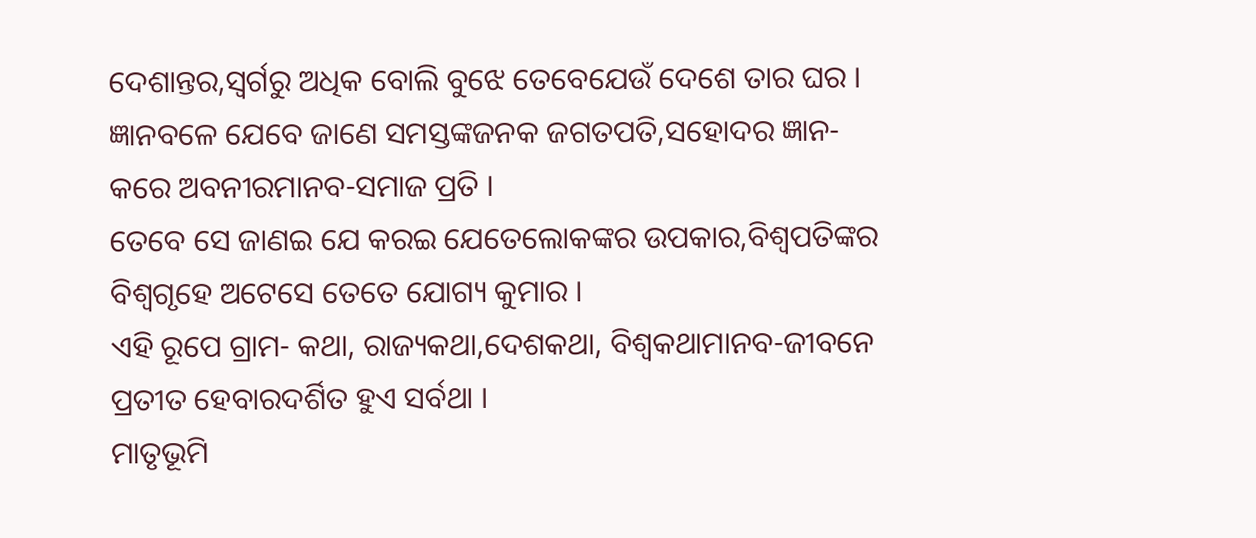ଦେଶାନ୍ତର,ସ୍ୱର୍ଗରୁ ଅଧିକ ବୋଲି ବୁଝେ ତେବେଯେଉଁ ଦେଶେ ତାର ଘର ।
ଜ୍ଞାନବଳେ ଯେବେ ଜାଣେ ସମସ୍ତଙ୍କଜନକ ଜଗତପତି,ସହୋଦର ଜ୍ଞାନ- କରେ ଅବନୀରମାନବ-ସମାଜ ପ୍ରତି ।
ତେବେ ସେ ଜାଣଇ ଯେ କରଇ ଯେତେଲୋକଙ୍କର ଉପକାର,ବିଶ୍ୱପତିଙ୍କର ବିଶ୍ୱଗୃହେ ଅଟେସେ ତେତେ ଯୋଗ୍ୟ କୁମାର ।
ଏହି ରୂପେ ଗ୍ରାମ- କଥା, ରାଜ୍ୟକଥା,ଦେଶକଥା, ବିଶ୍ୱକଥାମାନବ-ଜୀବନେ ପ୍ରତୀତ ହେବାରଦର୍ଶିତ ହୁଏ ସର୍ବଥା ।
ମାତୃଭୂମି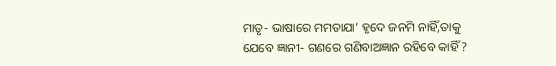ମାତୃ- ଭାଷାରେ ମମତାଯା’ ହୃଦେ ଜନମି ନାହିଁ,ତାକୁ ଯେବେ ଜ୍ଞାନୀ- ଗଣରେ ଗଣିବାଅଜ୍ଞାନ ରହିବେ କାହିଁ ?